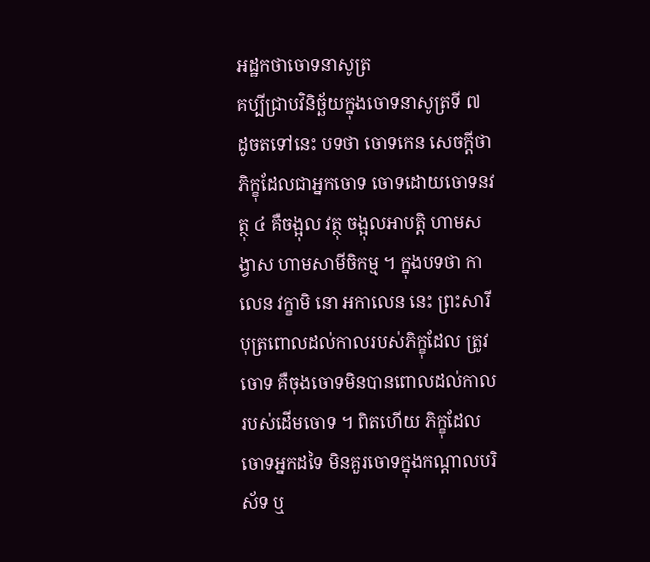អដ្ឋកថាចោទនាសូត្រ
គប្បីជ្រាបវិនិច្ឆ័យក្នុងចោទនាសូត្រទី ៧ ដូចតទៅនេះ បទថា ចោទកេន សេចក្តីថា ភិក្ខុដែលជាអ្នកចោទ ចោទដោយចោទនវត្ថុ ៤ គឺចង្អុល វត្ថុ ចង្អុលអាបត្តិ ហាមសង្វាស ហាមសាមីចិកម្ម ។ ក្នុងបទថា កាលេន វក្ខាមិ នោ អកាលេន នេះ ព្រះសារីបុត្រពោលដល់កាលរបស់ភិក្ខុដែល ត្រូវចោទ គឺចុងចោទមិនបានពោលដល់កាលរបស់ដើមចោទ ។ ពិតហើយ ភិក្ខុដែលចោទអ្នកដទៃ មិនគួរចោទក្នុងកណ្តាលបរិស័ទ ឬ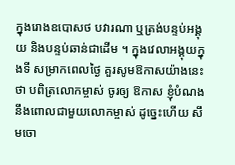ក្នុងរោងឧបោសថ បវារណា ឬត្រង់បន្ទប់អង្គុយ និងបន្ទប់ឆាន់ជាដើម ។ ក្នុងវេលាអង្គុយក្នុងទី សម្រាកពេលថ្ងៃ គួរសូមឱកាសយ៉ាងនេះថា បពិត្រលោកម្ចាស់ ចូរឲ្យ ឱកាស ខ្ញុំបំណងនឹងពោលជាមួយលោកម្ចាស់ ដូច្នេះហើយ សឹមចោ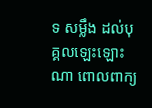ទ សម្លឹង ដល់បុគ្គលឡេះឡោះណា ពោលពាក្យ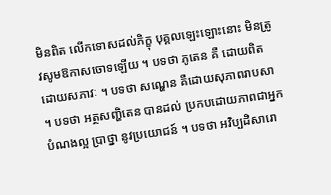មិនពិត លើកទោសដល់ភិក្ខុ បុគ្គលឡេះឡោះនោះ មិនត្រូវសូមឱកាសចោទឡើយ ។ បទថា ភូតេន គឺ ដោយពិត ដោយសភាវៈ ។ បទថា សណ្ហេន គឺដោយសុភាពរាបសា ។ បទថា អត្ថសញ្ហិតេន បានដល់ ប្រកបដោយភាពជាអ្នកបំណងល្អ ប្រាថ្នា នូវប្រយោជន៍ ។ បទថា អវិប្បដិសារោ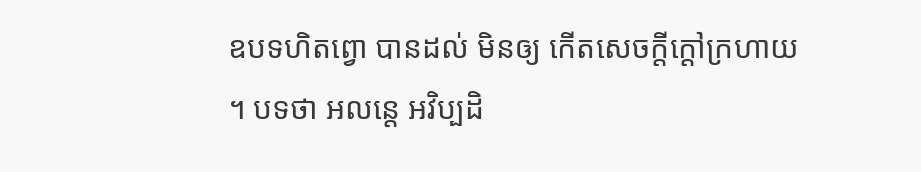ឧបទហិតព្វោ បានដល់ មិនឲ្យ កើតសេចក្តីក្តៅក្រហាយ ។ បទថា អលន្តេ អវិប្បដិ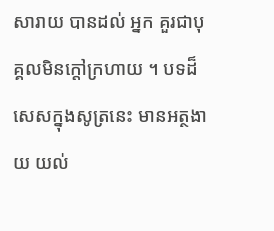សារាយ បានដល់ អ្នក គួរជាបុគ្គលមិនក្តៅក្រហាយ ។ បទដ៏សេសក្នុងសូត្រនេះ មានអត្ថងាយ យល់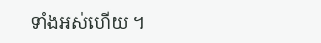ទាំងអស់ហើយ ។